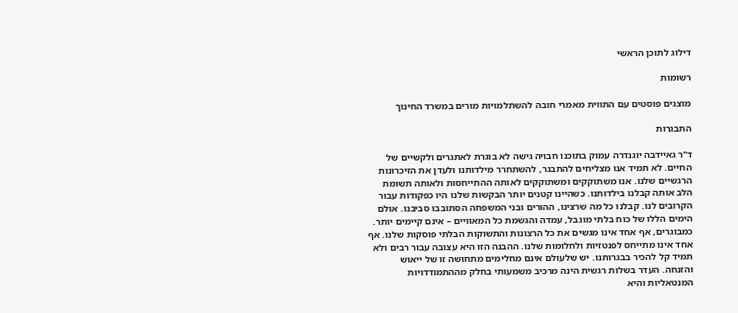דילוג לתוכן הראשי

רשומות

מוצגים פוסטים עם התווית מאמרי חובה להשתלמויות מורים במשרד החינוך

התבגרות

ד"ר גאיידבה יוגנדרה עמוק בתוכנו חבויה גישה לא בוגרת לאתגרים ולקשיים של החיים. לא תמיד אנו מצליחים להתבגר, להשתחרר מילדותנו ולעדן את הזיכרונות הרגשיים שלנו. אנו משתוקקים ומשתוקקים לאותה ההתייחסות ולאותה תשומת הלב אותה קבלנו בילדותנו. כשהיינו קטנים יותר הבקשות שלנו היו כפקודות עבור הקרובים לנו. קבלנו כל מה שרצינו, ההורים ובני המשפחה הסתובבו סביבנו. אולם הימים הללו של כוח בלתי מוגבל, עמדה והגשמת כל המאוויים – אינם קיימים יותר. כמבוגרים, אף אחד אינו מגשים את כל הרצונות והתשוקות הבלתי פוסקות שלנו. אף אחד אינו מתייחס לפנטזיות ולחלומות שלנו. ההבנה הזו היא עצובה עבור רבים ולא תמיד קל להכיר בבגרותנו. יש שלעולם אינם מחלימים מתחושה זו של ייאוש והזנחה. העדר בשלות רגשית הינה מרכיב משמעותי בחלק מההתמודדויות המנטאליות והיא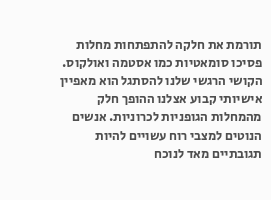תורמת את חלקה להתפתחות מחלות פסיכו סומאטיות כמו אסטמה ואולקוס. הקושי הרגשי שלנו להסתגל הוא מאפיין אישיותי קבוע אצלנו ההופך חלק מהמחלות הגופניות לכרוניות. אנשים הנוטים למצבי רוח עשויים להיות תגובתיים מאד לנוכח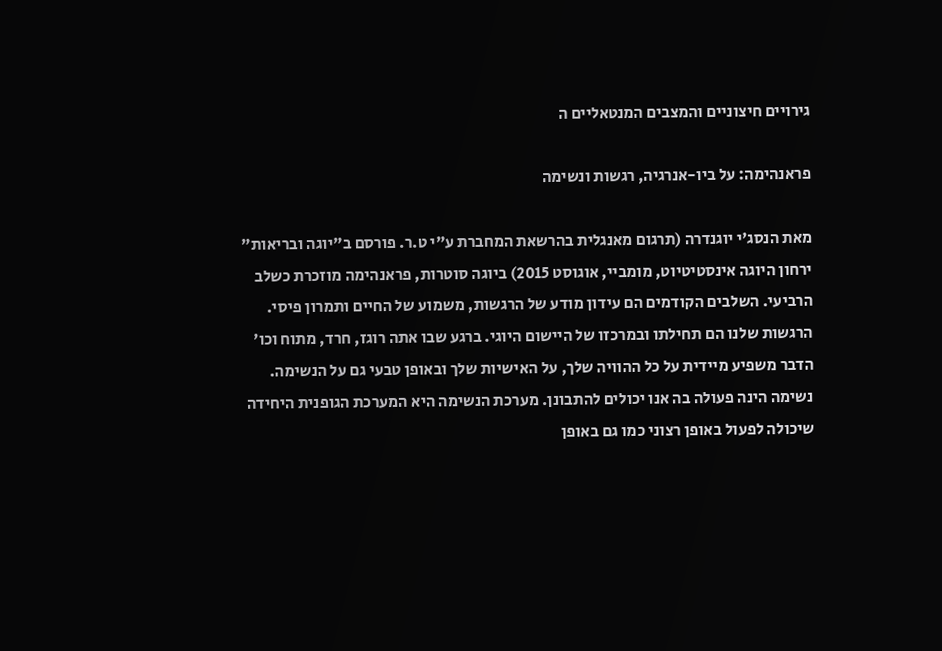גירויים חיצוניים והמצבים המנטאליים ה

פראנהימה: על ביו-אנרגיה, רגשות ונשימה

מאת הנסג'י יוגנדרה (תרגום מאנגלית בהרשאת המחברת ע"י ט.ר. פורסם ב"יוגה ובריאות" ירחון היוגה אינסטיטיוט, מומביי, אוגוסט 2015) ביוגה סוטרות, פראנהימה מוזכרת כשלב הרביעי. השלבים הקודמים הם עידון מודע של הרגשות, משמוע של החיים ותמרון פיסי. הרגשות שלנו הם תחילתו ובמרכזו של היישום היוגי. ברגע שבו אתה רוגז, חרד, מתוח וכו' הדבר משפיע מיידית על כל ההוויה שלך, על האישיות שלך ובאופן טבעי גם על הנשימה. נשימה הינה פעולה בה אנו יכולים להתבונן. מערכת הנשימה היא המערכת הגופנית היחידה שיכולה לפעול באופן רצוני כמו גם באופן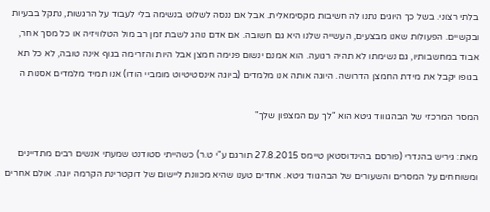בלתי רצוני. בשל כך היוגים נתנו לה חשיבות מקסימאלית. אבל אם ננסה לשלוט בנשימה בלי לעבוד על הרגשות, נתקל בבעיות ובקשיים. הפעולות שאנו מבצעים, העשייה שלנו היא גם חשובה. אם אדם נוהג לשבת זמן רב מול הטלוויזיה או כל מסך אחר, אבוד במחשבותיו, גם נשימתו לא תהיה רגועה. הוא אמנם ינשום פנימה חמצן אבל היות והזרימה בגוף אינה טובה, לא כל תא בגופו יקבל את מידת החמצן הדרושה. היוגה אותה אנו מלמדים (ביוגה אינסטיטיוט מומביי הודו) אנו תמיד מלמדים אסנות ה

המסר המרכזי של הבהגוווד גיטא הוא "לך עם המצפון שלך"

מאת: גיריש בהנדרי (פורסם בהינדוסטאן טיימס 27.8.2015 תורגם ע"י ט.ר) כשהייתי סטודנט שמעתי אנשים רבים מתדיינים ומשוחחים על המסרים והשעורים של הבהגווד גיטא. אחדים טענו שהיא מכוונת ליישום של דוקטרינת הקרמה יוגה. אולם אחרים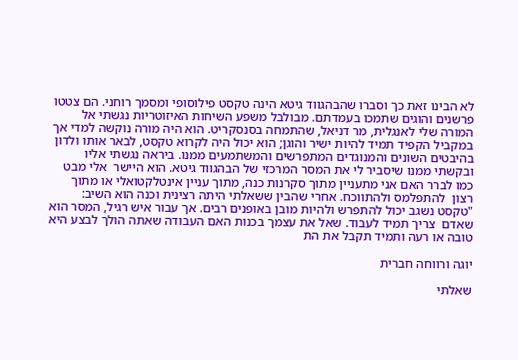לא הבינו זאת כך וסברו שהבהגווד גיטא הינה טקסט פילוסופי ומסמך רוחני. הם צטטו פרשנים והוגים שתמכו בעמדתם. מבולבל משפע השיחות האיזוטריות נגשתי אל המורה שלי לאנגלית, מר דניאל, שהתמחה בסנסקריט. הוא היה מורה נוקשה למדי אך במקביל הקפיד תמיד להיות ישיר והוגן; הוא יכול היה לקרוא טקסט, לבאר אותו ולדון בהיבטים השונים והמנוגדים המתפרשים והמשתמעים ממנו. ביראה נגשתי אליו ובקשתי ממנו שיסביר לי את המסר המרכזי של הבהגווד גיטא. הוא היישר  אלי מבט כמו לברר האם אני מתעניין מתוך סקרנות כנה, מתוך עניין אינטלקטואלי או מתוך רצון  להתפלמס ולהתווכח. אחרי שהבין ששאלתי היתה רצינית וכנה הוא השיב: "טקסט נשגב יכול להתפרש ולהיות מובן באופנים רבים. אך עבור איש רגיל, המסר הוא שאדם  צריך תמיד לעבוד. שאל את עצמך בכנות האם העבודה שאתה הולך לבצע היא טובה או רעה ותמיד תקבל את הת

יוגה ורווחה חברית

שאלתי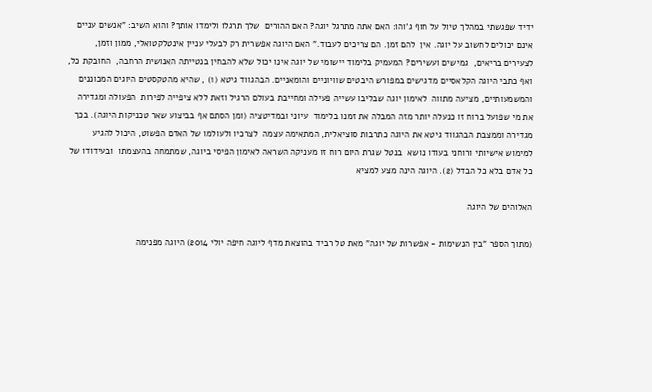ידיד שפגשתי במהלך טיול על חוף ג'והו: האם אתה מתרגל יוגה? האם ההורים  שלך תרגלו ולימדו אותך? והוא השיב: "אנשים עניים אינם יכולים לחשוב על יוגה. אין  להם זמן. הם צריכים לעבוד." האם היוגה אפשרית רק לבעלי עניין אינטלקטואלי, ממון וזמן, לצעירים בריאים,  גמישים ועשירים? המעמיק בלימוד יישומי של יוגה אינו יכול שלא להבחין בנטייתה האנושית הרחבה,  החובקת כל, ואף כתבי היוגה הקלאסיים מדגישים במפורש היבטים שוויוניים והומאניים. הבהגווד גיטא (1) , שהיא מהטקסטים היוגים המכוננים והמשמעותיים, מציעה מתווה  לאימון יוגה שבליבו עשייה פעילה ומחייבת בעולם הרגיל וזאת ללא ציפייה לפירות  הפעולה ומגדירה את מי שפועל ברוח זו כנעלה יותר מזה המבלה את זמנו בלימוד  עיוני ובמדיטציה (ומן הסתם אף בביצוע שאר טכניקות היוגה). בכך מגדירה וממצבת הבהגווד גיטא את היוגה כתרבות סוציאלית, המתאימה עצמה  לצרכיו ולעולמו של האדם הפשוט, היכול להגיע למימוש אישיותי ורוחני בעודו נושא  בנטל שגרת היום רוח זו מעניקה השראה לאימון הפיסי ביוגה, שמתמחה בהעצמתו  ובעידודו של כל אדם בלא כל הבדל (2). היוגה הינה מצע למציא

האלוהים של היוגה

(מתוך הספר "בין הנשימות - אפשרות של יוגה" מאת טל רביד בהוצאת מדף ליוגה חיפה יולי 2014) היוגה מפנימה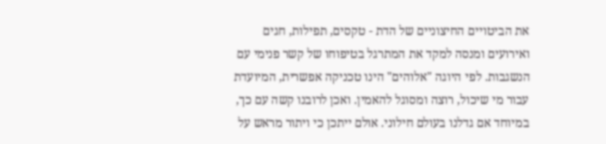את הביטויים החיצוניים של הדת - טקסים, תפילות, חגים ואירועים ומנסה למקד את המתרגל בטיפוחו של קשר פנימי עם הנשגבות. לפי היוגה "אלוהים" הינו טכניקה אפשרית, המיועדת עבור מי שיכול, רוצה ומסוגל להאמין. ואכן לרובנו קשה עם כך, במיוחד אם גדלנו בעולם חילוני. אולם ייתכן כי ויתור מראש על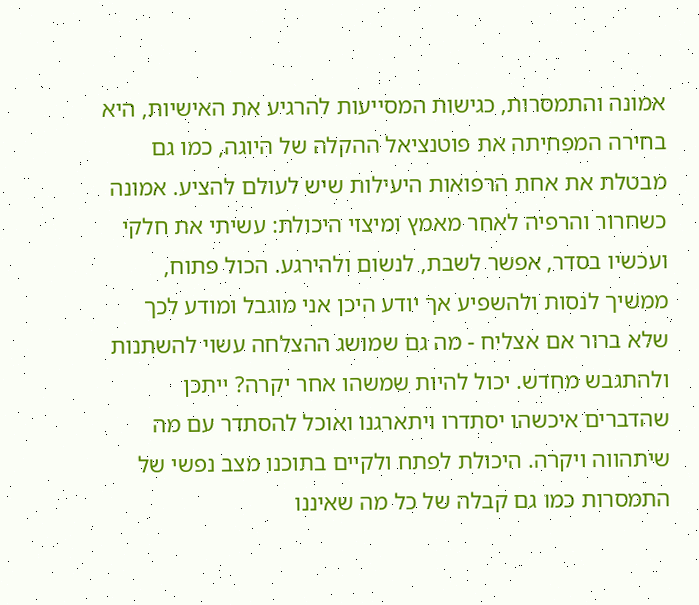אמונה והתמסרות, כגישות המסייעות להרגיע את האישיות, היא בחירה המפחיתה את פוטנציאל ההקלה של היוגה, כמו גם מבטלת את אחת הרפואות היעילות שיש לעולם להציע. אמונה כשחרור והרפיה לאחר מאמץ ומיצוי היכולת: עשיתי את חלקי ועכשיו בסדר, אפשר לשבת, לנשום ולהירגע. הכול פתוח, ממשיך לנסות ולהשפיע אך יודע היכן אני מוגבל ומודע לכך שלא ברור אם אצליח - מה גם שמושג ההצלחה עשוי להשתנות ולהתגבש מחדש. יכול להיות שמשהו אחר יקרה? ייתכן שהדברים איכשהו יסתדרו ויתארגנו ואוכל להסתדר עם מה שיתהווה ויקרה. היכולת לפתח ולקיים בתוכנו מצב נפשי של התמסרות כמו גם קבלה של כל מה שאיננו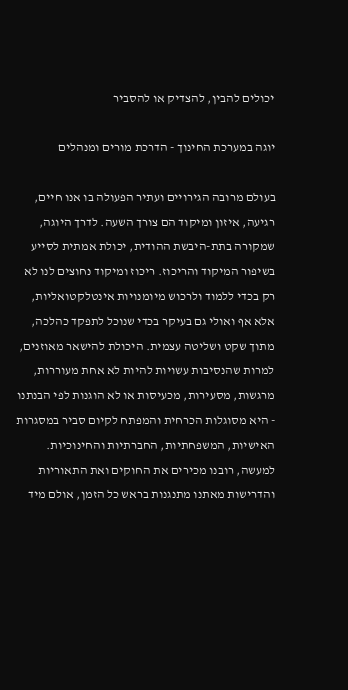יכולים להבין, להצדיק או להסביר

יוגה במערכת החינוך - הדרכת מורים ומנהלים

בעולם מרובה הגירויים ועתיר הפעולה בו אנו חיים, רגיעה, איזון ומיקוד הם צורך השעה. לדרך היוגה, שמקורה בתת-היבשת ההודית, יכולת אמתית לסייע בשיפור המיקוד והריכוז. ריכוז ומיקוד נחוצים לנו לא רק בכדי ללמוד ולרכוש מיומנויות אינטלקטואליות, אלא אף ואולי גם בעיקר בכדי שנוכל לתפקד כהלכה, מתוך שקט ושליטה עצמית. היכולת להישאר מאוזנים, למרות שהנסיבות עשויות להיות לא אחת מעוררות, מרגשות, מסעירות, מכעיסות או לא הוגנות לפי הבנתנו - היא מסוגלות הכרחית והמפתח לקיום סביר במסגרות האישיות, המשפחתיות, החברתיות והחינוכיות. למעשה, רובנו מכירים את החוקים ואת התאוריות והדרישות מאתנו מתנגנות בראש כל הזמן, אולם מיד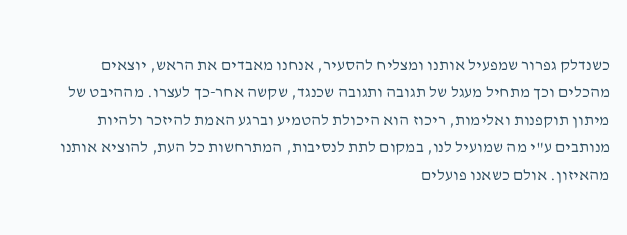כשנדלק גפרור שמפעיל אותנו ומצליח להסעיר, אנחנו מאבדים את הראש, יוצאים מהכלים וכך מתחיל מעגל של תגובה ותגובה שכנגד, שקשה אחר-כך לעצרו. מההיבט של מיתון תוקפנות ואלימות, ריכוז הוא היכולת להטמיע וברגע האמת להיזכר ולהיות מנותבים ע"י מה שמועיל לנו, במקום לתת לנסיבות, המתרחשות כל העת, להוציא אותנו מהאיזון. אולם כשאנו פועלים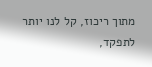מתוך ריכוז, קל לנו יותר לתפקד,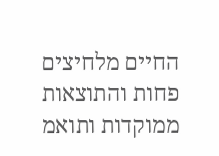החיים מלחיצים פחות והתוצאות ממוקדות ותואמ